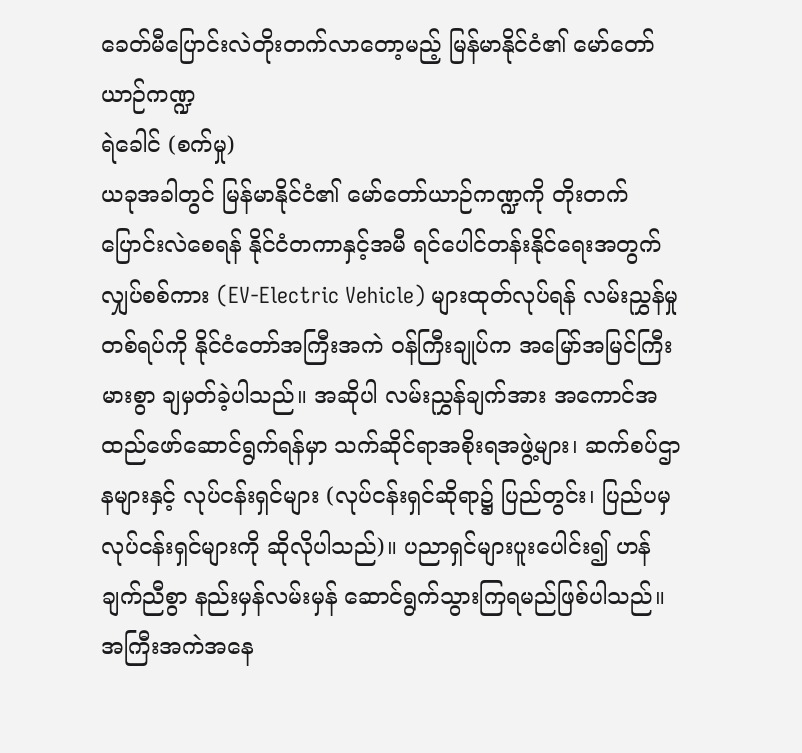ခေတ်မီပြောင်းလဲတိုးတက်လာတော့မည့် မြန်မာနိုင်ငံ၏ မော်တော်ယာဉ်ကဏ္ဍ
ရဲခေါင် (စက်မှု)
ယခုအခါတွင် မြန်မာနိုင်ငံ၏ မော်တော်ယာဉ်ကဏ္ဍကို တိုးတက်ပြောင်းလဲစေရန် နိုင်ငံတကာနှင့်အမီ ရင်ပေါင်တန်းနိုင်ရေးအတွက် လျှပ်စစ်ကား (EV-Electric Vehicle) များထုတ်လုပ်ရန် လမ်းညွှန်မှုတစ်ရပ်ကို နိုင်ငံတော်အကြီးအကဲ ဝန်ကြီးချုပ်က အမြော်အမြင်ကြီးမားစွာ ချမှတ်ခဲ့ပါသည်။ အဆိုပါ လမ်းညွှန်ချက်အား အကောင်အထည်ဖော်ဆောင်ရွက်ရန်မှာ သက်ဆိုင်ရာအစိုးရအဖွဲ့များ၊ ဆက်စပ်ဌာနများနှင့် လုပ်ငန်းရှင်များ (လုပ်ငန်းရှင်ဆိုရာ၌ ပြည်တွင်း၊ ပြည်ပမှလုပ်ငန်းရှင်များကို ဆိုလိုပါသည်)။ ပညာရှင်များပူးပေါင်း၍ ဟန်ချက်ညီစွာ နည်းမှန်လမ်းမှန် ဆောင်ရွက်သွားကြရမည်ဖြစ်ပါသည်။ အကြီးအကဲအနေ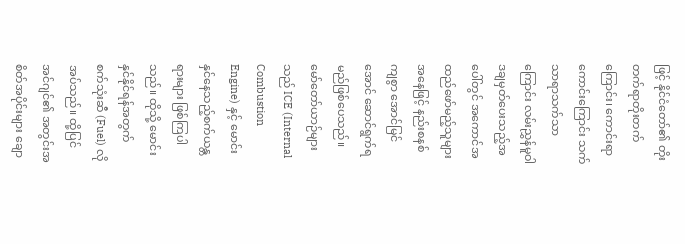ဖြင့် နိုင်ငံတော်၏ တိုးတက်ရာတိုးတက်ကြောင်း၊ ကောင်းရာကောင်းကြောင်း သက်သာရာသက်သာကြောင်း လမ်းညွှန်မူဝါဒချမှတ်ပေးသည့်အပေါ်တွင် အကောင်အထည်ဖော်မည့်သူများအနေဖြင့် နည်းစနစ်ကျစွာ အောင်မြင်အောင် ဆောင်ရွက်ရမည်ဖြစ်ပေသည်။
မော်တော်ယာဉ်များသည် ICE (Internal Combustion Engine) နှင့် မောင်းနှင်နေသည့်စက်ယန္တရားများ ဖြစ်ကြပါသည်။ ထိုသို့ မောင်းနှင်နိုင်ရန်အတွက် စက်သုံးဆီ (Fuel) လိုအပ်သည်။ ထို့ပြင် အင်ဂျင်၏ အတွင်းအစိတ်အပိုင်းများ ချော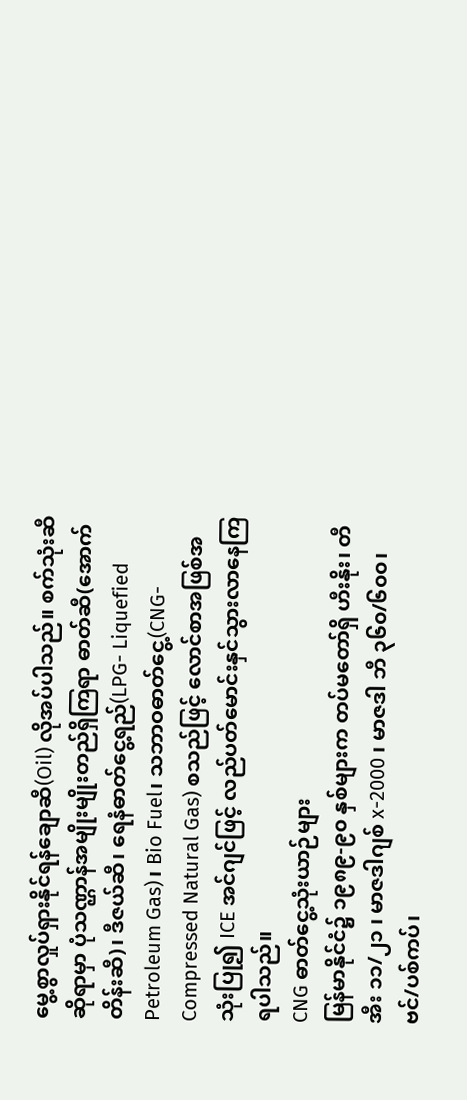မွေ့စွာလှုပ်ရှားနိုင်ရန်ချောဆီ(Oil) လိုအပ်ပါသည်။ စက်သုံးဆီဆိုရာမှာ ပုံသဏ္ဌာန်အမျိုးမျိုးတည်ရှိကြရာ ဓာတ်ဆီ(အောက်တိန်းဆီ)၊ ဒီဇယ်ဆီ၊ ရေနံဓာတ်ငွေ့ရည်(LPG- Liquefied Petroleum Gas)၊ Bio Fuel၊ သဘာဝဓာတ်ငွေ့(CNG- Compressed Natural Gas) စသည်ဖြင့် လောင်စာအဖြစ်အသုံးပြု၍ ICE အင်ဂျင်ဖြင့် လည်ပတ်မောင်းနှင်သွားလာနေကြရပါသည်။
CNG ဓာတ်ငွေ့သုံးယာဉ်များ
မြန်မာနိုင်ငံ၌ ၁၉၈၉-၉၀ နှစ်များက တပ်မတော်ရှိ ဟီးနိုး၊ တီအီး ၁၁/၂၁ ၊ မာဇဒါဂျစ် x-2000 ၊ မာဇဒါ ဘီ ၃၆၀/၆၀၀၊ ဗင်/ပစ်ကပ်၊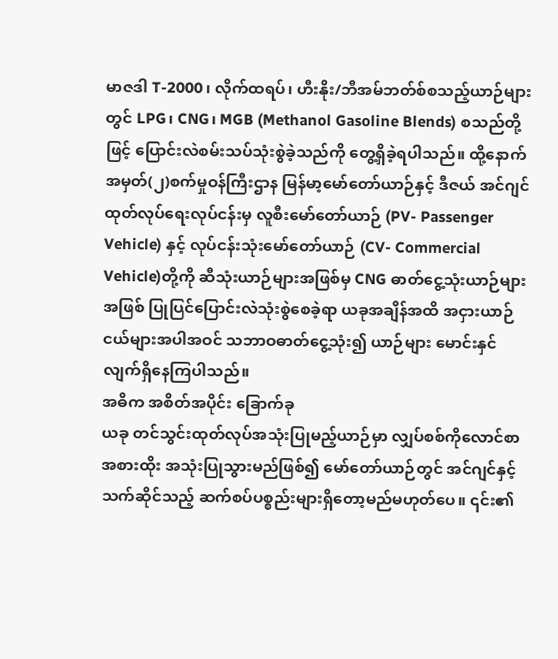မာဇဒါ T-2000၊ လိုက်ထရပ်၊ ဟီးနိုး/ဘီအမ်ဘတ်စ်စသည့်ယာဉ်များတွင် LPG၊ CNG၊ MGB (Methanol Gasoline Blends) စသည်တို့ဖြင့် ပြောင်းလဲစမ်းသပ်သုံးစွဲခဲ့သည်ကို တွေ့ရှိခဲ့ရပါသည်။ ထို့နောက် အမှတ်(၂)စက်မှုဝန်ကြီးဌာန မြန်မာ့မော်တော်ယာဉ်နှင့် ဒီဇယ် အင်ဂျင်ထုတ်လုပ်ရေးလုပ်ငန်းမှ လူစီးမော်တော်ယာဉ် (PV- Passenger Vehicle) နှင့် လုပ်ငန်းသုံးမော်တော်ယာဉ် (CV- Commercial Vehicle)တို့ကို ဆီသုံးယာဉ်များအဖြစ်မှ CNG ဓာတ်ငွေ့သုံးယာဉ်များအဖြစ် ပြုပြင်ပြောင်းလဲသုံးစွဲစေခဲ့ရာ ယခုအချိန်အထိ အငှားယာဉ်ငယ်များအပါအဝင် သဘာဝဓာတ်ငွေ့သုံး၍ ယာဉ်များ မောင်းနှင်လျက်ရှိနေကြပါသည်။
အဓိက အစိတ်အပိုင်း ခြောက်ခု
ယခု တင်သွင်းထုတ်လုပ်အသုံးပြုမည့်ယာဉ်မှာ လျှပ်စစ်ကိုလောင်စာအစားထိုး အသုံးပြုသွားမည်ဖြစ်၍ မော်တော်ယာဉ်တွင် အင်ဂျင်နှင့်သက်ဆိုင်သည့် ဆက်စပ်ပစ္စည်းများရှိတော့မည်မဟုတ်ပေ။ ၎င်း၏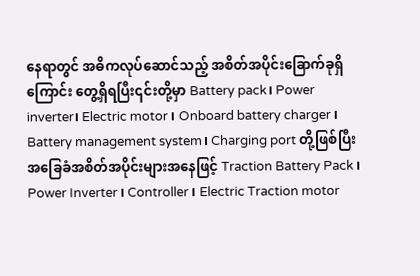နေရာတွင် အဓိကလုပ်ဆောင်သည့် အစိတ်အပိုင်းခြောက်ခုရှိကြောင်း တွေ့ရှိရပြီး၎င်းတို့မှာ Battery pack၊ Power inverter၊ Electric motor ၊ Onboard battery charger ၊ Battery management system၊ Charging port တို့ဖြစ်ပြီး အခြေခံအစိတ်အပိုင်းများအနေဖြင့် Traction Battery Pack ၊ Power Inverter ၊ Controller ၊ Electric Traction motor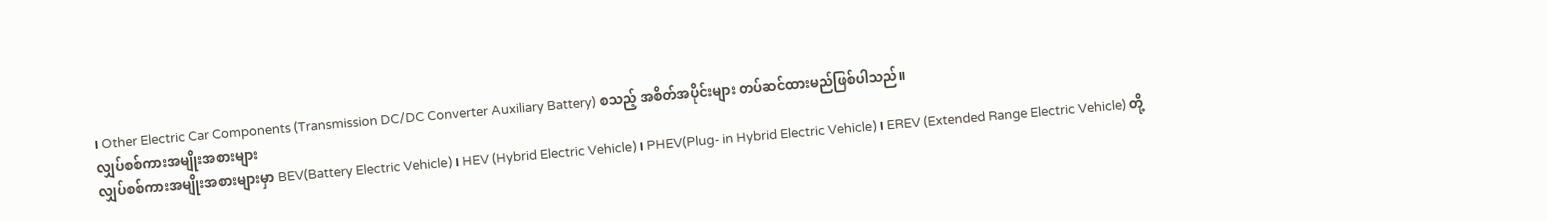၊ Other Electric Car Components (Transmission DC/DC Converter Auxiliary Battery) စသည့် အစိတ်အပိုင်းများ တပ်ဆင်ထားမည်ဖြစ်ပါသည်။
လျှပ်စစ်ကားအမျိုးအစားများ
လျှပ်စစ်ကားအမျိုးအစားများမှာ BEV(Battery Electric Vehicle)၊ HEV (Hybrid Electric Vehicle)၊ PHEV(Plug- in Hybrid Electric Vehicle)၊ EREV (Extended Range Electric Vehicle) တို့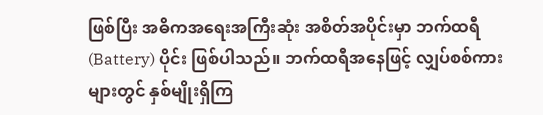ဖြစ်ပြီး အဓိကအရေးအကြီးဆုံး အစိတ်အပိုင်းမှာ ဘက်ထရီ (Battery) ပိုင်း ဖြစ်ပါသည်။ ဘက်ထရီအနေဖြင့် လျှပ်စစ်ကားများတွင် နှစ်မျိုးရှိကြ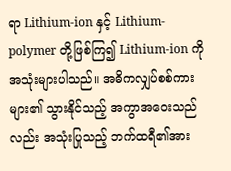ရာ Lithium-ion နှင့် Lithium-polymer တို့ဖြစ်ကြ၍ Lithium-ion ကို အသုံးများပါသည်။ အဓိကလျှပ်စစ်ကားများ၏ သွားနိုင်သည့် အကွာအဝေးသည်လည်း အသုံးပြုသည့် ဘက်ထရီ၏အား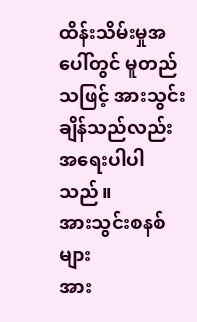ထိန်းသိမ်းမှုအပေါ်တွင် မူတည်သဖြင့် အားသွင်းချိန်သည်လည်း အရေးပါပါသည်။
အားသွင်းစနစ်များ
အား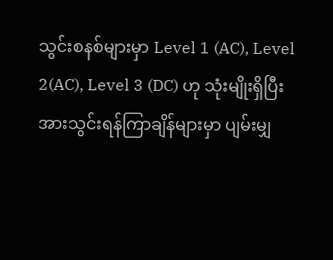သွင်းစနစ်များမှာ Level 1 (AC), Level 2(AC), Level 3 (DC) ဟု သုံးမျိုးရှိပြီး အားသွင်းရန်ကြာချိန်များမှာ ပျမ်းမျှ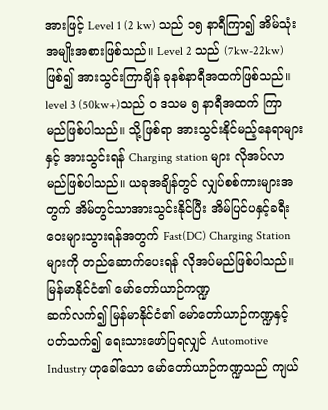အားဖြင့် Level 1 (2 kw) သည် ၁၅ နာရီကြာ၍ အိမ်သုံးအမျိုးအစားဖြစ်သည်။ Level 2 သည် (7kw-22kw) ဖြစ်၍ အားသွင်းကြာချိန် ခုနစ်နာရီအထက်ဖြစ်သည်။ level 3 (50kw+)သည် ၀ ဒသမ ၅ နာရီအထက် ကြာမည်ဖြစ်ပါသည်။ သို့ဖြစ်ရာ အားသွင်းနိုင်မည့်နေရာများနှင့် အားသွင်းရန် Charging station များ လိုအပ်လာမည်ဖြစ်ပါသည်။ ယခုအချိန်တွင် လျှပ်စစ်ကားများအတွက် အိမ်တွင်သာအားသွင်းနိုင်ပြီး အိမ်ပြင်ပနှင့်ခရီးဝေးများသွားရန်အတွက် Fast(DC) Charging Station များကို တည်ဆောက်ပေးရန် လိုအပ်မည်ဖြစ်ပါသည်။
မြန်မာနိုင်ငံ၏ မော်တော်ယာဉ်ကဏ္ဍ
ဆက်လက်၍ မြန်မာနိုင်ငံ၏ မော်တော်ယာဉ်ကဏ္ဍနှင့်ပတ်သက်၍ ရေးသားဖော်ပြရလျှင် Automotive Industry ဟုခေါ်သော မော်တော်ယာဉ်ကဏ္ဍသည် ကျယ်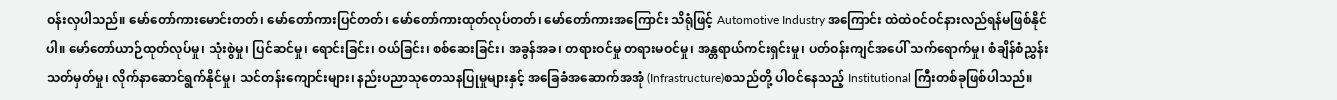ဝန်းလှပါသည်။ မော်တော်ကားမောင်းတတ်၊ မော်တော်ကားပြင်တတ်၊ မော်တော်ကားထုတ်လုပ်တတ်၊ မော်တော်ကားအကြောင်း သိရုံဖြင့် Automotive Industry အကြောင်း ထဲထဲဝင်ဝင်နားလည်ရန်မဖြစ်နိုင်ပါ။ မော်တော်ယာဉ်ထုတ်လုပ်မှု၊ သုံးစွဲမှု၊ ပြင်ဆင်မှု၊ ရောင်းခြင်း၊ ဝယ်ခြင်း၊ စစ်ဆေးခြင်း၊ အခွန်အခ၊ တရားဝင်မှု တရားမဝင်မှု၊ အန္တရာယ်ကင်းရှင်းမှု၊ ပတ်ဝန်းကျင်အပေါ် သက်ရောက်မှု၊ စံချိန်စံညွှန်းသတ်မှတ်မှု၊ လိုက်နာဆောင်ရွက်နိုင်မှု၊ သင်တန်းကျောင်းများ၊ နည်းပညာသုတေသနပြုမှုများနှင့် အခြေခံအဆောက်အအုံ (Infrastructure)စသည်တို့ ပါဝင်နေသည့် Institutional ကြီးတစ်ခုဖြစ်ပါသည်။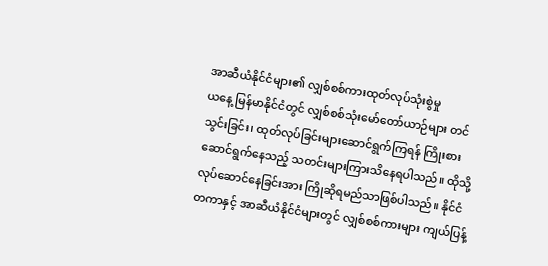အာဆီယံနိုင်ငံများ၏ လျှစ်စစ်ကားထုတ်လုပ်သုံးစွဲမှု
ယနေ့ မြန်မာနိုင်ငံတွင် လျှစ်စစ်သုံးမော်တော်ယာဉ်များ တင်သွင်းခြင်း၊ ထုတ်လုပ်ခြင်းများဆောင်ရွက်ကြရန် ကြိုးစားဆောင်ရွက်နေသည့် သတင်းများကြားသိနေရပါသည်။ ထိုသို့လုပ်ဆောင်နေခြင်းအား ကြိုဆိုရမည်သာဖြစ်ပါသည်။ နိုင်ငံတကာနှင့် အာဆီယံနိုင်ငံများတွင် လျှစ်စစ်ကားများ ကျယ်ပြန့်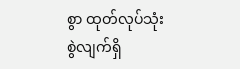စွာ ထုတ်လုပ်သုံးစွဲလျက်ရှိ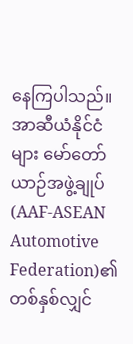နေကြပါသည်။ အာဆီယံနိုင်ငံများ မော်တော်ယာဉ်အဖွဲ့ချုပ် (AAF-ASEAN Automotive Federation)၏ တစ်နှစ်လျှင်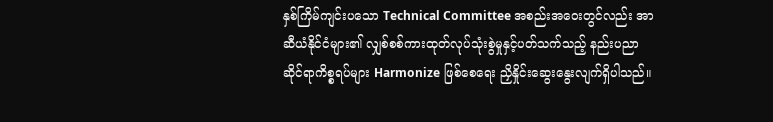နှစ်ကြိမ်ကျင်းပသော Technical Committee အစည်းအဝေးတွင်လည်း အာဆီယံနိုင်ငံများ၏ လျှစ်စစ်ကားထုတ်လုပ်သုံးစွဲမှုနှင့်ပတ်သက်သည့် နည်းပညာဆိုင်ရာကိစ္စရပ်များ Harmonize ဖြစ်စေရေး ညှိနှိုင်းဆွေးနွေးလျက်ရှိပါသည်။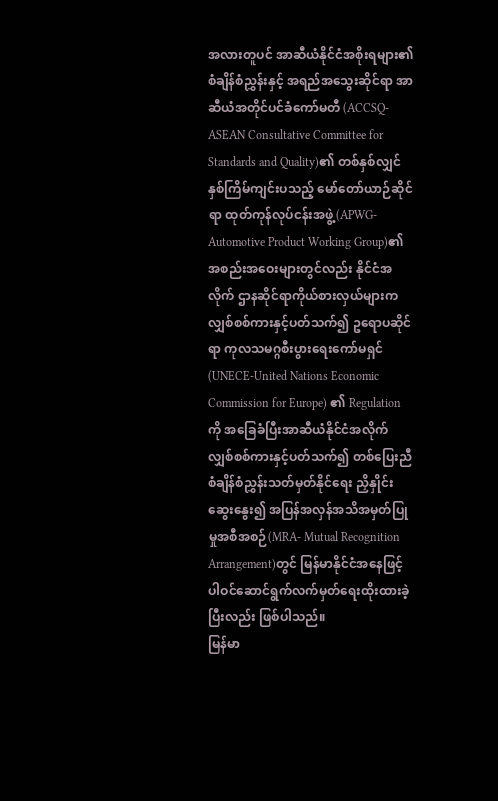အလားတူပင် အာဆီယံနိုင်ငံအစိုးရများ၏ စံချိန်စံညွှန်းနှင့် အရည်အသွေးဆိုင်ရာ အာဆီယံအတိုင်ပင်ခံကော်မတီ (ACCSQ- ASEAN Consultative Committee for Standards and Quality)၏ တစ်နှစ်လျှင် နှစ်ကြိမ်ကျင်းပသည့် မော်တော်ယာဉ်ဆိုင်ရာ ထုတ်ကုန်လုပ်ငန်းအဖွဲ့(APWG- Automotive Product Working Group)၏ အစည်းအဝေးများတွင်လည်း နိုင်ငံအလိုက် ဌာနဆိုင်ရာကိုယ်စားလှယ်များက လျှစ်စစ်ကားနှင့်ပတ်သက်၍ ဥရောပဆိုင်ရာ ကုလသမဂ္ဂစီးပွားရေးကော်မရှင် (UNECE-United Nations Economic Commission for Europe) ၏ Regulation ကို အခြေခံပြီးအာဆီယံနိုင်ငံအလိုက် လျှစ်စစ်ကားနှင့်ပတ်သက်၍ တစ်ပြေးညီ စံချိန်စံညွှန်းသတ်မှတ်နိုင်ရေး ညှိနှိုင်းဆွေးနွေး၍ အပြန်အလှန်အသိအမှတ်ပြုမှုအစီအစဉ်(MRA- Mutual Recognition Arrangement)တွင် မြန်မာနိုင်ငံအနေဖြင့် ပါဝင်ဆောင်ရွက်လက်မှတ်ရေးထိုးထားခဲ့ပြီးလည်း ဖြစ်ပါသည်။
မြန်မာ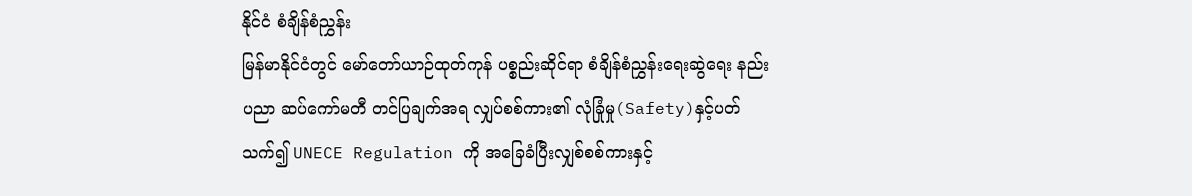နိုင်ငံ စံချိန်စံညွှန်း
မြန်မာနိုင်ငံတွင် မော်တော်ယာဉ်ထုတ်ကုန် ပစ္စည်းဆိုင်ရာ စံချိန်စံညွှန်းရေးဆွဲရေး နည်းပညာ ဆပ်ကော်မတီ တင်ပြချက်အရ လျှပ်စစ်ကား၏ လုံခြုံမှု(Safety)နှင့်ပတ်သက်၍ UNECE Regulation ကို အခြေခံပြီးလျှစ်စစ်ကားနှင့်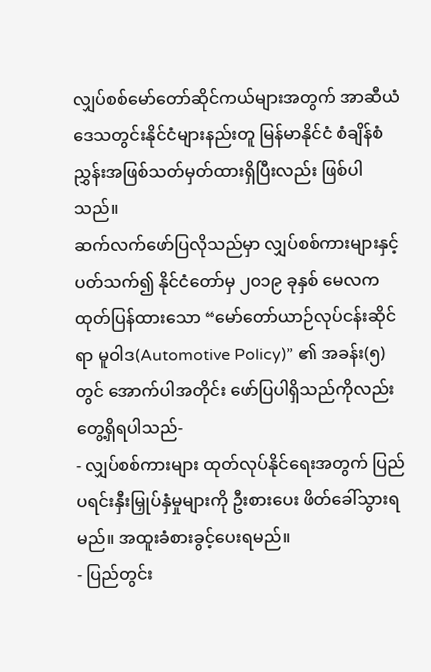လျှပ်စစ်မော်တော်ဆိုင်ကယ်များအတွက် အာဆီယံဒေသတွင်းနိုင်ငံများနည်းတူ မြန်မာနိုင်ငံ စံချိန်စံညွှန်းအဖြစ်သတ်မှတ်ထားရှိပြီးလည်း ဖြစ်ပါသည်။
ဆက်လက်ဖော်ပြလိုသည်မှာ လျှပ်စစ်ကားများနှင့်ပတ်သက်၍ နိုင်ငံတော်မှ ၂၀၁၉ ခုနှစ် မေလကထုတ်ပြန်ထားသော “မော်တော်ယာဉ်လုပ်ငန်းဆိုင်ရာ မူဝါဒ(Automotive Policy)” ၏ အခန်း(၅)တွင် အောက်ပါအတိုင်း ဖော်ပြပါရှိသည်ကိုလည်း တွေ့ရှိရပါသည်-
- လျှပ်စစ်ကားများ ထုတ်လုပ်နိုင်ရေးအတွက် ပြည်ပရင်းနှီးမြှုပ်နှံမှုများကို ဦးစားပေး ဖိတ်ခေါ်သွားရမည်။ အထူးခံစားခွင့်ပေးရမည်။
- ပြည်တွင်း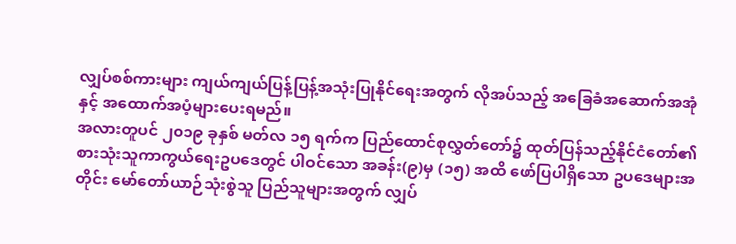လျှပ်စစ်ကားများ ကျယ်ကျယ်ပြန့်ပြန့်အသုံးပြုနိုင်ရေးအတွက် လိုအပ်သည့် အခြေခံအဆောက်အအုံနှင့် အထောက်အပံ့များပေးရမည်။
အလားတူပင် ၂၀၁၉ ခုနှစ် မတ်လ ၁၅ ရက်က ပြည်ထောင်စုလွှတ်တော်၌ ထုတ်ပြန်သည့်နိုင်ငံတော်၏ စားသုံးသူကာကွယ်ရေးဥပဒေတွင် ပါဝင်သော အခန်း(၉)မှ (၁၅) အထိ ဖော်ပြပါရှိသော ဥပဒေများအတိုင်း မော်တော်ယာဉ်သုံးစွဲသူ ပြည်သူများအတွက် လျှပ်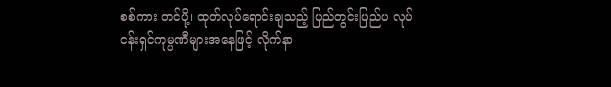စစ်ကား တင်ပို့၊ ထုတ်လုပ်ရောင်းချသည့် ပြည်တွင်းပြည်ပ လုပ်ငန်းရှင်ကုမ္ပဏီများအနေဖြင့် လိုက်နာ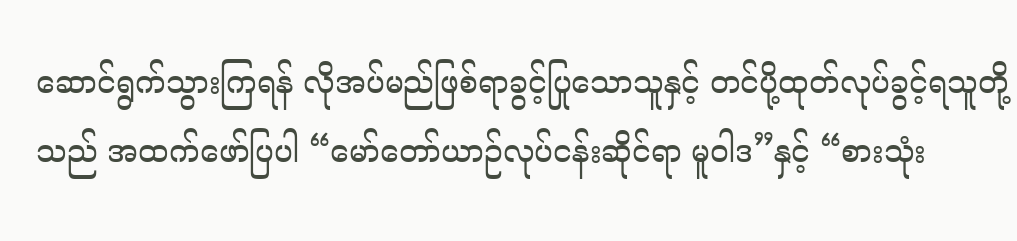ဆောင်ရွက်သွားကြရန် လိုအပ်မည်ဖြစ်ရာခွင့်ပြုသောသူနှင့် တင်ပို့ထုတ်လုပ်ခွင့်ရသူတို့သည် အထက်ဖော်ပြပါ “မော်တော်ယာဉ်လုပ်ငန်းဆိုင်ရာ မူဝါဒ”နှင့် “စားသုံး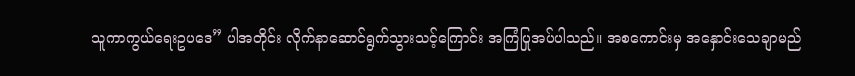သူကာကွယ်ရေးဥပဒေ” ပါအတိုင်း လိုက်နာဆောင်ရွက်သွားသင့်ကြောင်း အကြံပြုအပ်ပါသည်။ အစကောင်းမှ အနှောင်းသေချာမည်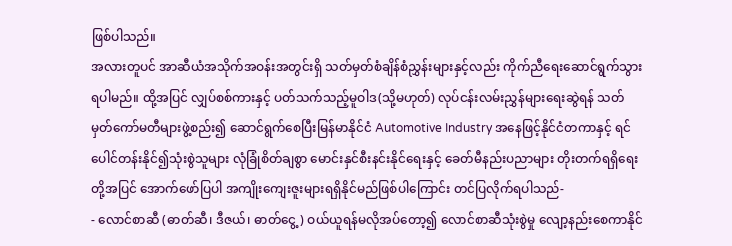ဖြစ်ပါသည်။
အလားတူပင် အာဆီယံအသိုက်အဝန်းအတွင်းရှိ သတ်မှတ်စံချိန်စံညွှန်းများနှင့်လည်း ကိုက်ညီရေးဆောင်ရွက်သွားရပါမည်။ ထို့အပြင် လျှပ်စစ်ကားနှင့် ပတ်သက်သည့်မူဝါဒ(သို့မဟုတ်) လုပ်ငန်းလမ်းညွှန်များရေးဆွဲရန် သတ်မှတ်ကော်မတီများဖွဲ့စည်း၍ ဆောင်ရွက်စေပြီးမြန်မာနိုင်ငံ Automotive Industry အနေဖြင့်နိုင်ငံတကာနှင့် ရင်ပေါင်တန်းနိုင်၍သုံးစွဲသူများ လုံခြုံစိတ်ချစွာ မောင်းနှင်စီးနင်းနိုင်ရေးနှင့် ခေတ်မီနည်းပညာများ တိုးတက်ရရှိရေးတို့အပြင် အောက်ဖော်ပြပါ အကျိုးကျေးဇူးများရရှိနိုင်မည်ဖြစ်ပါကြောင်း တင်ပြလိုက်ရပါသည်-
- လောင်စာဆီ (ဓာတ်ဆီ၊ ဒီဇယ်၊ ဓာတ်ငွေ့) ဝယ်ယူရန်မလိုအပ်တော့၍ လောင်စာဆီသုံးစွဲမှု လျော့နည်းစေကာနိုင်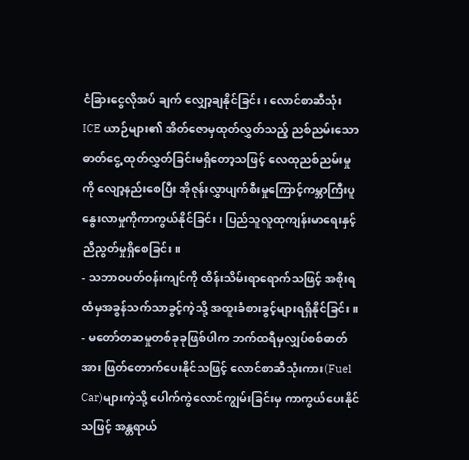ငံခြားငွေလိုအပ် ချက် လျှော့ချနိုင်ခြင်း၊ လောင်စာဆီသုံး ICE ယာဉ်များ၏ အိတ်ဇောမှထုတ်လွှတ်သည့် ညစ်ညမ်းသောဓာတ်ငွေ့ ထုတ်လွှတ်ခြင်းမရှိတော့သဖြင့် လေထုညစ်ညမ်းမှုကို လျော့နည်းစေပြီး အိုဇုန်းလွှာပျက်စီးမှုကြောင့်ကမ္ဘာကြီးပူနွေးလာမှုကိုကာကွယ်နိုင်ခြင်း၊ ပြည်သူလူထုကျန်းမာရေးနှင့် ညီညွတ်မှုရှိစေခြင်း။
- သဘာဝပတ်ဝန်းကျင်ကို ထိန်းသိမ်းရာရောက်သဖြင့် အစိုးရထံမှအခွန်သက်သာခွင့်ကဲ့သို့ အထူးခံစားခွင့်များရရှိနိုင်ခြင်း။
- မတော်တဆမှုတစ်ခုခုဖြစ်ပါက ဘက်ထရီမှလျှပ်စစ်ဓာတ်အား ဖြတ်တောက်ပေးနိုင်သဖြင့် လောင်စာဆီသုံးကား(Fuel Car)များကဲ့သို့ ပေါက်ကွဲလောင်ကျွမ်းခြင်းမှ ကာကွယ်ပေးနိုင်သဖြင့် အန္တရာယ်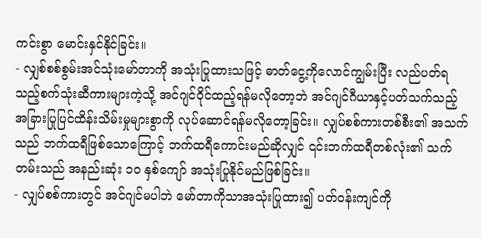ကင်းစွာ မောင်းနှင်နိုင်ခြင်း။
- လျှစ်စစ်စွမ်းအင်သုံးမော်တာကို အသုံးပြုထားသဖြင့် ဓာတ်ငွေ့ကိုလောင်ကျွမ်းပြီး လည်ပတ်ရသည့်စက်သုံးဆီကားများကဲ့သို့ အင်ဂျင်ဝိုင်ထည့်ရန်မလိုတော့ဘဲ အင်ဂျင်ဂီယာနှင့်ပတ်သက်သည့် အခြားပြုပြင်ထိန်းသိမ်းမှုများစွာကို လုပ်ဆောင်ရန်မလိုတော့ခြင်း။ လျှပ်စစ်ကားတစ်စီး၏ အသက်သည် ဘက်ထရီဖြစ်သောကြောင့် ဘက်ထရီကောင်းမည်ဆိုလျှင် ၎င်းဘက်ထရီတစ်လုံး၏ သက်တမ်းသည် အနည်းဆုံး ၁၀ နှစ်ကျော် အသုံးပြုနိုင်မည်ဖြစ်ခြင်း။
- လျှပ်စစ်ကားတွင် အင်ဂျင်မပါဘဲ မော်တာကိုသာအသုံးပြုထား၍ ပတ်ဝန်းကျင်ကို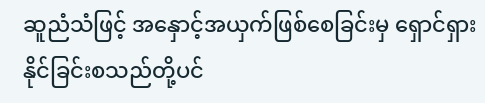ဆူညံသံဖြင့် အနှောင့်အယှက်ဖြစ်စေခြင်းမှ ရှောင်ရှားနိုင်ခြင်းစသည်တို့ပင်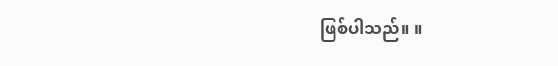ဖြစ်ပါသည်။ ။